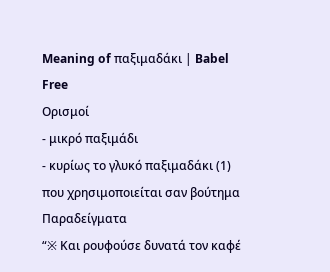Meaning of παξιμαδάκι | Babel Free
Ορισμοί
- μικρό παξιμάδι
- κυρίως το γλυκό παξιμαδάκι (1) που χρησιμοποιείται σαν βούτημα
Παραδείγματα
“※ Και ρουφούσε δυνατά τον καφέ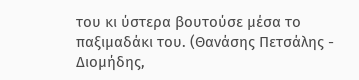του κι ύστερα βουτούσε μέσα το παξιμαδάκι του. (Θανάσης Πετσάλης - Διομήδης,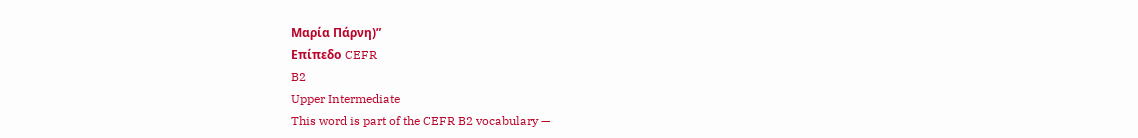Μαρία Πάρνη)”
Επίπεδο CEFR
B2
Upper Intermediate
This word is part of the CEFR B2 vocabulary —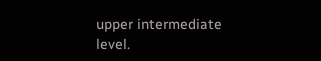upper intermediate level.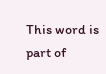This word is part of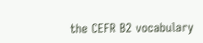the CEFR B2 vocabulary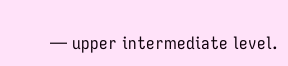— upper intermediate level.